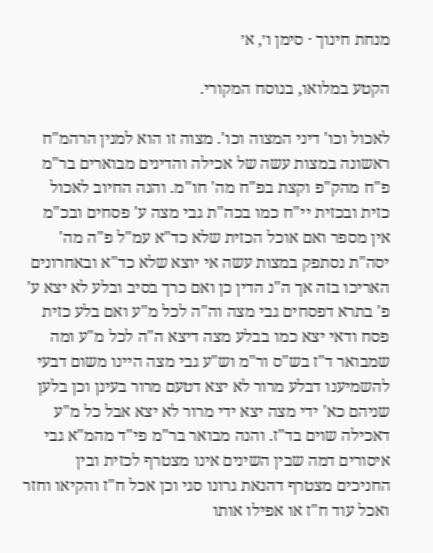מנחת חינוך · סימן ו׳, א׳

הקטע במלואו, בנוסח המקורי.

לאכול וכו' דיני המצוה וכו'. מצוה זו הוא למנין הרהמ"ח ראשונה במצות עשה של אכילה והדינים מבוארים בר"מ פ"ח מהק"פ וקצת בפ"ח מה' חו"מ. והנה החיוב לאכול כזית ובכזית יי"ח כמו בכה"ת גבי מצה ע' פסחים ובכ"מ אין מספר ואם אוכל הכזית שלא כד"א עמ"ל פ"ה מה' יסה"ת נסתפק במצות עשה אי יוצא שלא כד"א ובאחרונים האריכו בזה אך ה"נ הדין כן ואם כרך בסיב ובלע לא יצא ע' פ' בתרא דפסחים גבי מצה וה"ה לכל מ"ע ואם בלע כזית פסח ודאי יצא כמו בבלע מצה דיצא ה"ה לכל מ"ע ומה שמבואר ד"ז בש"ס ור"מ וש"ע גבי מצה היינו משום דבעי להשמיענו דבלע מרור לא יצא דטעם מרור בעינן וכן בלען שניהם כא' ידי מצה יצא ידי מרור לא יצא אבל כל מ"ע דאכילה שוים בד"ז. והנה מבואר בר"מ פי"ד מהמ"א גבי איסורים דמה שבין השינים אינו מצטרף לכזית ובין החניכים מצטרף דהנאת גרונו סגי וכן אכל ח"ז והקיאו וחזר ואכל עוד ח"ז או אפילו אותו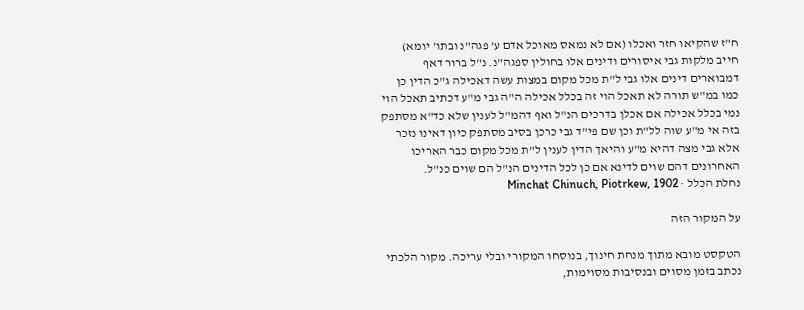ח"ז שהקיאו חזר ואכלו (אם לא נמאס מאוכל אדם ע' פגה"נ ובתו' יומא) חייב מלקות גבי איסורים ודינים אלו בחולין ספגה"נ. נ"ל ברור דאף דמבוארים דינים אלו גבי ל"ת מכל מקום במצות עשה דאכילה ג"כ הדין כן כמו במ"ש תורה לא תאכל הוי זה בכלל אכילה ה"ה גבי מ"ע דכתיב תאכל הוי נמי בכלל אכילה אם אכלן בדרכים הנ"ל ואף דהמ"ל לענין שלא כד"א מסתפק בזה אי מ"ע שוה לל"ת וכן שם פי"ד גבי כרכן בסיב מסתפק כיון דאינו נזכר אלא גבי מצה דהיא מ"ע והיאך הדין לענין ל"ת מכל מקום כבר האריכו האחרונים דהם שוים לדינא אם כן לכל הדינים הנ"ל הם שוים כנ"ל.
נחלת הכלל · Minchat Chinuch, Piotrkew, 1902

על המקור הזה

הטקסט מובא מתוך מנחת חינוך, בנוסחו המקורי ובלי עריכה. מקור הלכתי נכתב בזמן מסוים ובנסיבות מסוימות,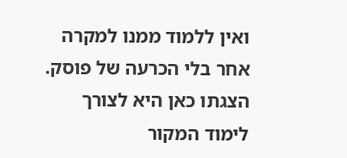ואין ללמוד ממנו למקרה אחר בלי הכרעה של פוסק. הצגתו כאן היא לצורך לימוד המקור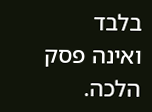בלבד ואינה פסק הלכה.